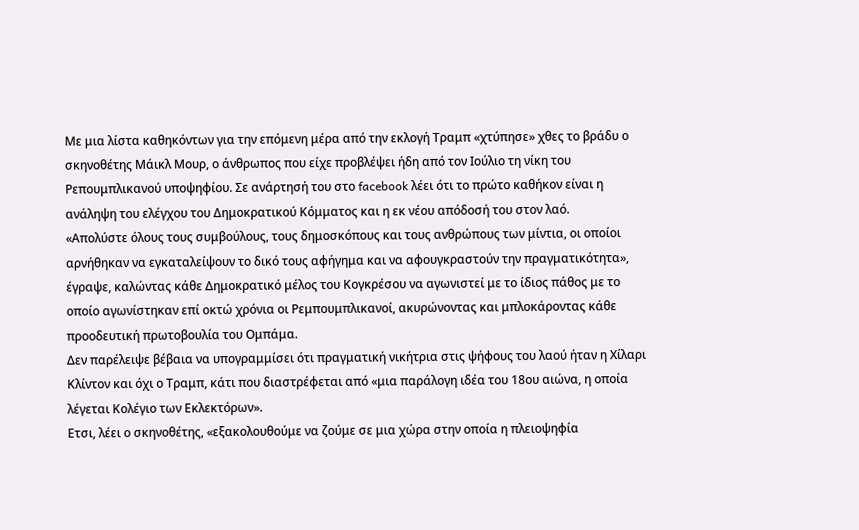Με μια λίστα καθηκόντων για την επόμενη μέρα από την εκλογή Τραμπ «χτύπησε» χθες το βράδυ ο σκηνοθέτης Μάικλ Μουρ, ο άνθρωπος που είχε προβλέψει ήδη από τον Ιούλιο τη νίκη του Ρεπουμπλικανού υποψηφίου. Σε ανάρτησή του στο facebook λέει ότι το πρώτο καθήκον είναι η ανάληψη του ελέγχου του Δημοκρατικού Κόμματος και η εκ νέου απόδοσή του στον λαό.
«Απολύστε όλους τους συμβούλους, τους δημοσκόπους και τους ανθρώπους των μίντια, οι οποίοι αρνήθηκαν να εγκαταλείψουν το δικό τους αφήγημα και να αφουγκραστούν την πραγματικότητα», έγραψε, καλώντας κάθε Δημοκρατικό μέλος του Κογκρέσου να αγωνιστεί με το ίδιος πάθος με το οποίο αγωνίστηκαν επί οκτώ χρόνια οι Ρεμπουμπλικανοί, ακυρώνοντας και μπλοκάροντας κάθε προοδευτική πρωτοβουλία του Ομπάμα.
Δεν παρέλειψε βέβαια να υπογραμμίσει ότι πραγματική νικήτρια στις ψήφους του λαού ήταν η Χίλαρι Κλίντον και όχι ο Τραμπ, κάτι που διαστρέφεται από «μια παράλογη ιδέα του 18ου αιώνα, η οποία λέγεται Κολέγιο των Εκλεκτόρων».
Ετσι, λέει ο σκηνοθέτης, «εξακολουθούμε να ζούμε σε μια χώρα στην οποία η πλειοψηφία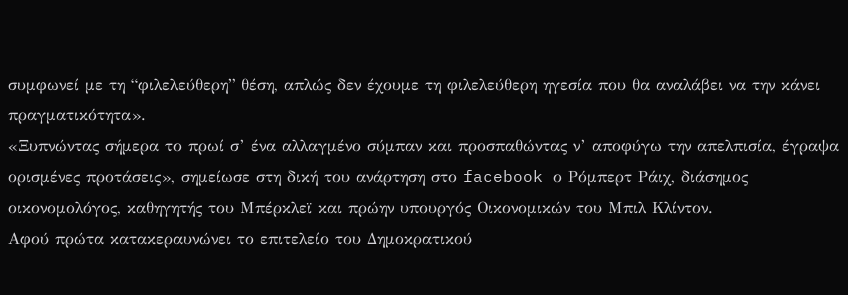συμφωνεί με τη “φιλελεύθερη” θέση, απλώς δεν έχουμε τη φιλελεύθερη ηγεσία που θα αναλάβει να την κάνει πραγματικότητα».
«Ξυπνώντας σήμερα το πρωί σ’ ένα αλλαγμένο σύμπαν και προσπαθώντας ν’ αποφύγω την απελπισία, έγραψα ορισμένες προτάσεις», σημείωσε στη δική του ανάρτηση στο facebook ο Ρόμπερτ Ράιχ, διάσημος οικονομολόγος, καθηγητής του Μπέρκλεϊ και πρώην υπουργός Οικονομικών του Μπιλ Κλίντον.
Αφού πρώτα κατακεραυνώνει το επιτελείο του Δημοκρατικού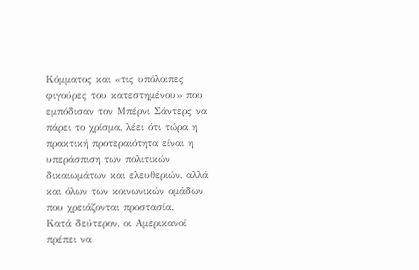Κόμματος και «τις υπόλοιπες φιγούρες του κατεστημένου» που εμπόδισαν τον Μπέρνι Σάντερς να πάρει το χρίσμα, λέει ότι τώρα η πρακτική προτεραιότητα είναι η υπεράσπιση των πολιτικών δικαιωμάτων και ελευθεριών, αλλά και όλων των κοινωνικών ομάδων που χρειάζονται προστασία.
Κατά δεύτερον, οι Αμερικανοί πρέπει να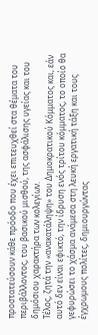προστατεύσουν κάθε πρόοδο που έχει επιτευχθεί στα θέματα του περιβάλλοντος, του βασικού μισθού, της ασφάλισης υγείας και του δημόσιου χαρακτήρα των κολεγίων.
Τέλος, ζητά την «ανακατάληψη» του Δημοκρατικού Κόμματος και, εάν αυτό δεν είναι εφικτό, την ίδρυση ενός τρίτου κόμματος, το οποίο θα γεφυρώσει το χάσμα ανάμεσα στη λευκή εργατική τάξη και τους έγχρωμους πολίτες, δημιουργώντας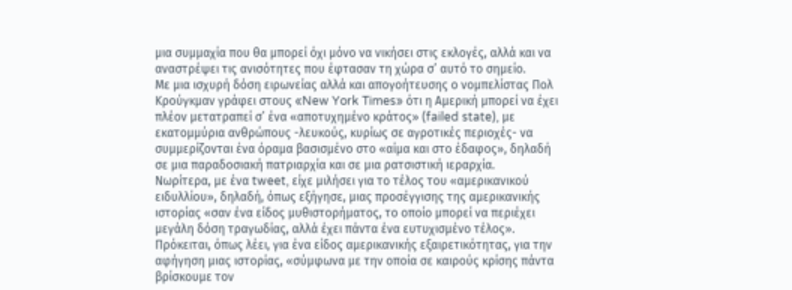μια συμμαχία που θα μπορεί όχι μόνο να νικήσει στις εκλογές, αλλά και να αναστρέψει τις ανισότητες που έφτασαν τη χώρα σ’ αυτό το σημείο.
Με μια ισχυρή δόση ειρωνείας αλλά και απογοήτευσης ο νομπελίστας Πολ Κρούγκμαν γράφει στους «New York Times» ότι η Αμερική μπορεί να έχει πλέον μετατραπεί σ’ ένα «αποτυχημένο κράτος» (failed state), με εκατομμύρια ανθρώπους -λευκούς, κυρίως σε αγροτικές περιοχές- να συμμερίζονται ένα όραμα βασισμένο στο «αίμα και στο έδαφος», δηλαδή σε μια παραδοσιακή πατριαρχία και σε μια ρατσιστική ιεραρχία.
Νωρίτερα, με ένα tweet, είχε μιλήσει για το τέλος του «αμερικανικού ειδυλλίου», δηλαδή, όπως εξήγησε, μιας προσέγγισης της αμερικανικής ιστορίας «σαν ένα είδος μυθιστορήματος, το οποίο μπορεί να περιέχει μεγάλη δόση τραγωδίας, αλλά έχει πάντα ένα ευτυχισμένο τέλος».
Πρόκειται, όπως λέει, για ένα είδος αμερικανικής εξαιρετικότητας, για την αφήγηση μιας ιστορίας, «σύμφωνα με την οποία σε καιρούς κρίσης πάντα βρίσκουμε τον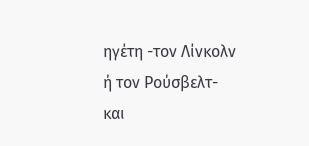ηγέτη -τον Λίνκολν ή τον Ρούσβελτ- και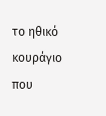το ηθικό κουράγιο που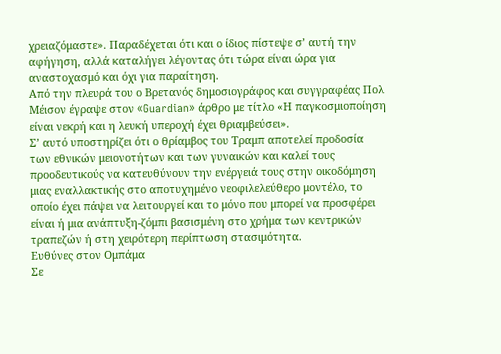χρειαζόμαστε». Παραδέχεται ότι και ο ίδιος πίστεψε σ’ αυτή την αφήγηση, αλλά καταλήγει λέγοντας ότι τώρα είναι ώρα για αναστοχασμό και όχι για παραίτηση.
Από την πλευρά του ο Βρετανός δημοσιογράφος και συγγραφέας Πολ Μέισον έγραψε στον «Guardian» άρθρο με τίτλο «Η παγκοσμιοποίηση είναι νεκρή και η λευκή υπεροχή έχει θριαμβεύσει».
Σ’ αυτό υποστηρίζει ότι ο θρίαμβος του Τραμπ αποτελεί προδοσία των εθνικών μειονοτήτων και των γυναικών και καλεί τους προοδευτικούς να κατευθύνουν την ενέργειά τους στην οικοδόμηση μιας εναλλακτικής στο αποτυχημένο νεοφιλελεύθερο μοντέλο, το οποίο έχει πάψει να λειτουργεί και το μόνο που μπορεί να προσφέρει είναι ή μια ανάπτυξη-ζόμπι βασισμένη στο χρήμα των κεντρικών τραπεζών ή στη χειρότερη περίπτωση στασιμότητα.
Ευθύνες στον Ομπάμα
Σε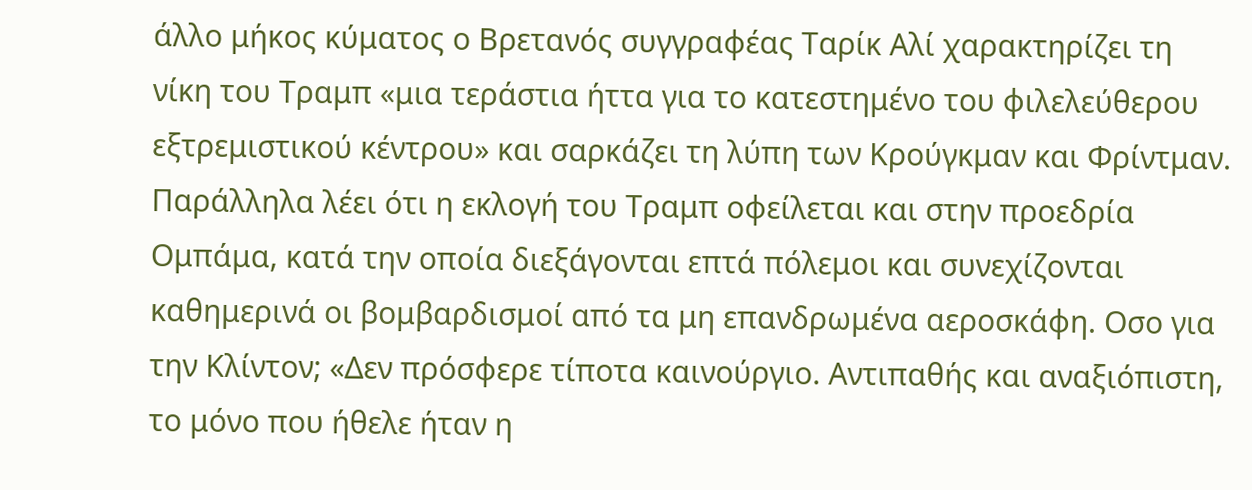άλλο μήκος κύματος ο Βρετανός συγγραφέας Ταρίκ Αλί χαρακτηρίζει τη νίκη του Τραμπ «μια τεράστια ήττα για το κατεστημένο του φιλελεύθερου εξτρεμιστικού κέντρου» και σαρκάζει τη λύπη των Κρούγκμαν και Φρίντμαν.
Παράλληλα λέει ότι η εκλογή του Τραμπ οφείλεται και στην προεδρία Ομπάμα, κατά την οποία διεξάγονται επτά πόλεμοι και συνεχίζονται καθημερινά οι βομβαρδισμοί από τα μη επανδρωμένα αεροσκάφη. Οσο για την Κλίντον; «Δεν πρόσφερε τίποτα καινούργιο. Αντιπαθής και αναξιόπιστη, το μόνο που ήθελε ήταν η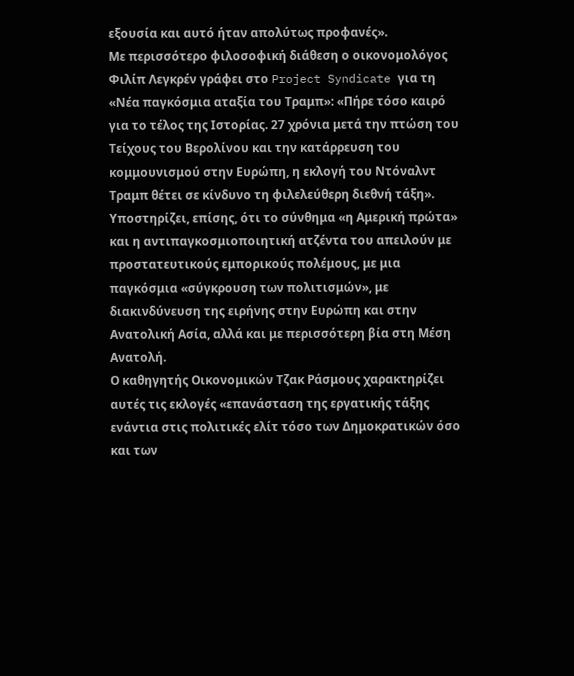εξουσία και αυτό ήταν απολύτως προφανές».
Με περισσότερο φιλοσοφική διάθεση ο οικονομολόγος Φιλίπ Λεγκρέν γράφει στο Project Syndicate για τη «Νέα παγκόσμια αταξία του Τραμπ»: «Πήρε τόσο καιρό για το τέλος της Ιστορίας. 27 χρόνια μετά την πτώση του Τείχους του Βερολίνου και την κατάρρευση του κομμουνισμού στην Ευρώπη, η εκλογή του Ντόναλντ Τραμπ θέτει σε κίνδυνο τη φιλελεύθερη διεθνή τάξη».
Υποστηρίζει, επίσης, ότι το σύνθημα «η Αμερική πρώτα» και η αντιπαγκοσμιοποιητική ατζέντα του απειλούν με προστατευτικούς εμπορικούς πολέμους, με μια παγκόσμια «σύγκρουση των πολιτισμών», με διακινδύνευση της ειρήνης στην Ευρώπη και στην Ανατολική Ασία, αλλά και με περισσότερη βία στη Μέση Ανατολή.
Ο καθηγητής Οικονομικών Τζακ Ράσμους χαρακτηρίζει αυτές τις εκλογές «επανάσταση της εργατικής τάξης ενάντια στις πολιτικές ελίτ τόσο των Δημοκρατικών όσο και των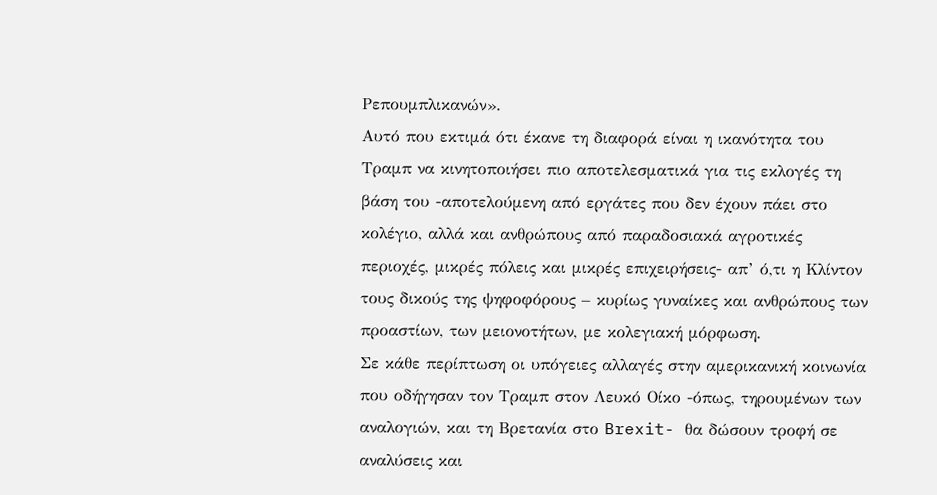Ρεπουμπλικανών».
Αυτό που εκτιμά ότι έκανε τη διαφορά είναι η ικανότητα του Τραμπ να κινητοποιήσει πιο αποτελεσματικά για τις εκλογές τη βάση του -αποτελούμενη από εργάτες που δεν έχουν πάει στο κολέγιο, αλλά και ανθρώπους από παραδοσιακά αγροτικές περιοχές, μικρές πόλεις και μικρές επιχειρήσεις- απ’ ό,τι η Κλίντον τους δικούς της ψηφοφόρους – κυρίως γυναίκες και ανθρώπους των προαστίων, των μειονοτήτων, με κολεγιακή μόρφωση.
Σε κάθε περίπτωση οι υπόγειες αλλαγές στην αμερικανική κοινωνία που οδήγησαν τον Τραμπ στον Λευκό Οίκο -όπως, τηρουμένων των αναλογιών, και τη Βρετανία στο Brexit- θα δώσουν τροφή σε αναλύσεις και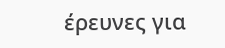έρευνες για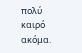πολύ καιρό ακόμα.